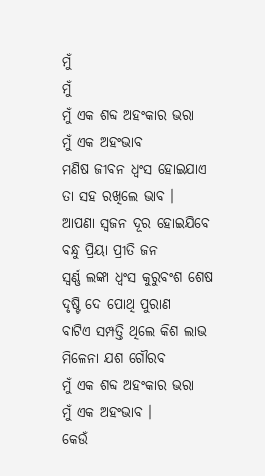ମୁଁ
ମୁଁ
ମୁଁ ଏକ ଶବ୍ଦ ଅହଂକାର ଭରା
ମୁଁ ଏକ ଅହଂଭାବ
ମଣିଷ ଜୀବନ ଧ୍ବଂସ ହୋଇଯାଏ
ତା ସହ ରଖିଲେ ଭାବ ।
ଆପଣା ସ୍ବଜନ ଦୂର ହୋଇଯିବେ
ବନ୍ଧୁ ପ୍ରିୟା ପ୍ରୀତି ଜନ
ସ୍ବର୍ଣ୍ଣ ଲଙ୍କା ଧ୍ବଂସ କୁରୁବଂଶ ଶେଷ
ଦୃଷ୍ଟି ଦେ ପୋଥି ପୁରାଣ
ବାଟିଏ ସମ୍ପତ୍ତି ଥିଲେ କିଶ ଲାଭ
ମିଳେନା ଯଶ ଗୌରବ
ମୁଁ ଏକ ଶବ୍ଦ ଅହଂକାର ଭରା
ମୁଁ ଏକ ଅହଂଭାବ ।
କେଉଁ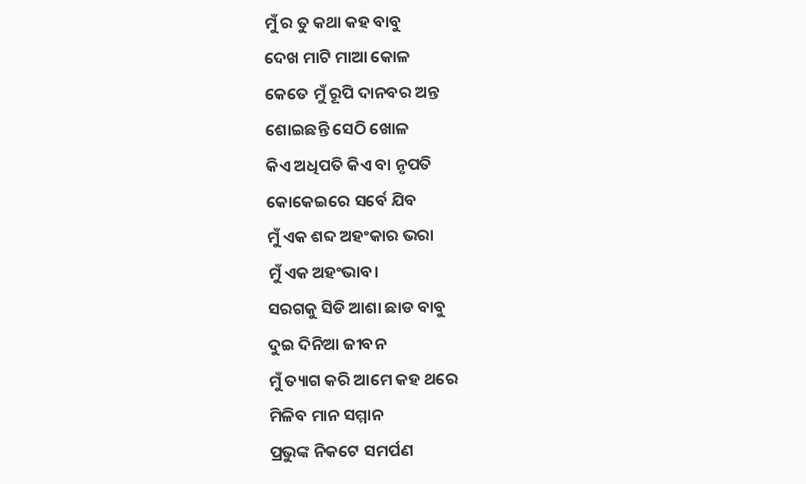ମୁଁ ର ତୁ କଥା କହ ବାବୁ
ଦେଖ ମାଟି ମାଆ କୋଳ
କେତେ ମୁଁ ରୂପି ଦାନବର ଅନ୍ତ
ଶୋଇଛନ୍ତି ସେଠି ଖୋଳ
କିଏ ଅଧିପତି କିଏ ବା ନୃପତି
କୋକେଇରେ ସର୍ବେ ଯିବ
ମୁଁ ଏକ ଶବ୍ଦ ଅହଂକାର ଭରା
ମୁଁ ଏକ ଅହଂଭାବ।
ସରଗକୁ ସିଡି ଆଶା ଛାଡ ବାବୁ
ଦୁଇ ଦିନିଆ ଜୀବନ
ମୁଁ ତ୍ୟାଗ କରି ଆମେ କହ ଥରେ
ମିଳିବ ମାନ ସମ୍ମାନ
ପ୍ରଭୁଙ୍କ ନିକଟେ ସମର୍ପଣ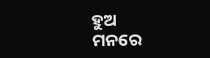ହୁଅ
ମନରେ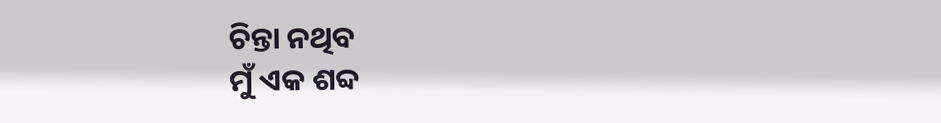ଚିନ୍ତା ନଥିବ
ମୁଁ ଏକ ଶବ୍ଦ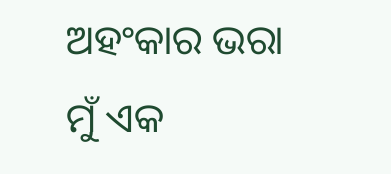ଅହଂକାର ଭରା
ମୁଁ ଏକ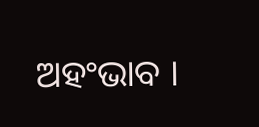ଅହଂଭାବ ।